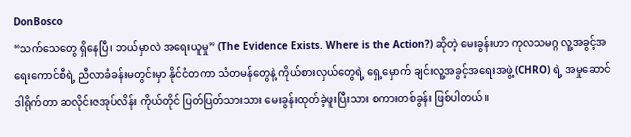DonBosco
“သက်သေတွေ ရှိနေပြီ၊ ဘယ်မှာလဲ အရေးယူမှု” (The Evidence Exists. Where is the Action?) ဆိုတဲ့ မေးခွန်းဟာ ကုလသမဂ္ဂ လူ့အခွင့်အရေးကောင်စီရဲ့ ညီလာခံခန်းမတွင်းမှာ နိုင်ငံတကာ သံတမန်တွေနဲ့ ကိုယ်စားလှယ်တွေရဲ့ ရှေ့မှောက် ချင်းလူ့အခွင့်အရေးအဖွဲ့ (CHRO) ရဲ့ အမှုဆောင်ဒါရိုက်တာ ဆလိုင်းဇအုပ်လိန်း ကိုယ်တိုင် ပြတ်ပြတ်သားသား မေးခွန်းထုတ်ခဲ့ဖူးပြီးသား စကားတစ်ခွန်း ဖြစ်ပါတယ်။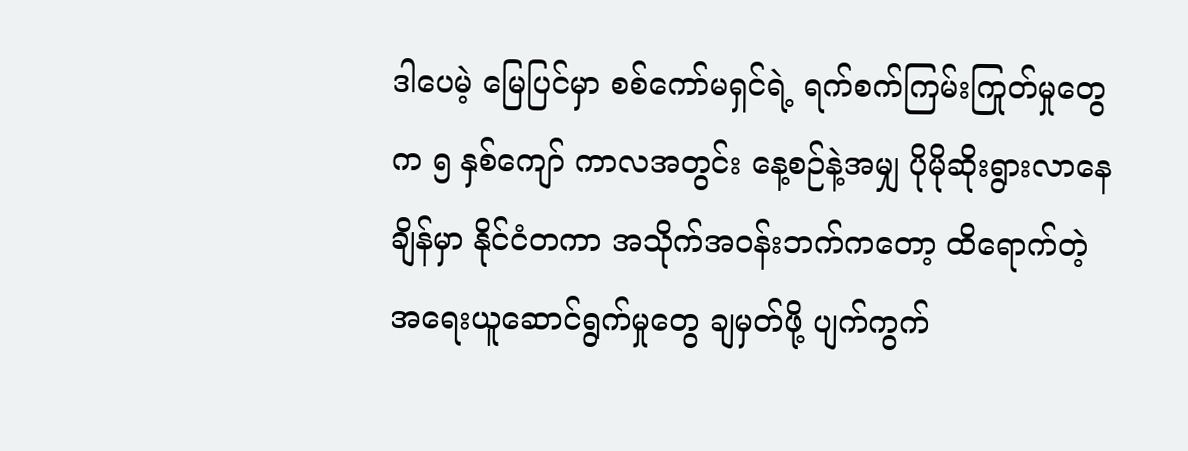ဒါပေမဲ့ မြေပြင်မှာ စစ်ကော်မရှင်ရဲ့ ရက်စက်ကြမ်းကြုတ်မှုတွေက ၅ နှစ်ကျော် ကာလအတွင်း နေ့စဉ်နဲ့အမျှ ပိုမိုဆိုးရွားလာနေချိန်မှာ နိုင်ငံတကာ အသိုက်အဝန်းဘက်ကတော့ ထိရောက်တဲ့ အရေးယူဆောင်ရွက်မှုတွေ ချမှတ်ဖို့ ပျက်ကွက်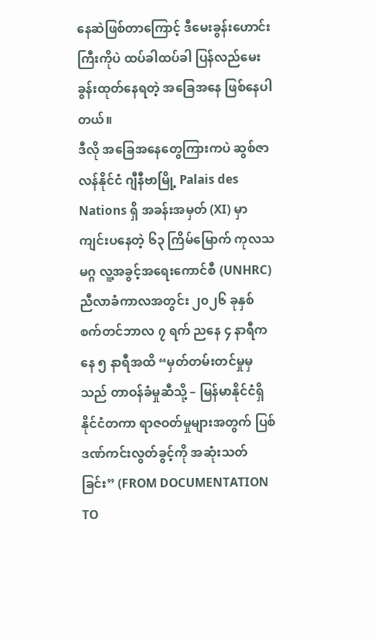နေဆဲဖြစ်တာကြောင့် ဒီမေးခွန်းဟောင်းကြီးကိုပဲ ထပ်ခါထပ်ခါ ပြန်လည်မေးခွန်းထုတ်နေရတဲ့ အခြေအနေ ဖြစ်နေပါတယ်။
ဒီလို အခြေအနေတွေကြားကပဲ ဆွစ်ဇာလန်နိုင်ငံ ဂျီနီဗာမြို့ Palais des Nations ရှိ အခန်းအမှတ် (XI) မှာ ကျင်းပနေတဲ့ ၆၃ ကြိမ်မြောက် ကုလသမဂ္ဂ လူ့အခွင့်အရေးကောင်စီ (UNHRC) ညီလာခံကာလအတွင်း ၂၀၂၆ ခုနှစ် စက်တင်ဘာလ ၇ ရက် ညနေ ၄ နာရီကနေ ၅ နာရီအထိ “မှတ်တမ်းတင်မှုမှသည် တာဝန်ခံမှုဆီသို့ – မြန်မာနိုင်ငံရှိ နိုင်ငံတကာ ရာဇဝတ်မှုများအတွက် ပြစ်ဒဏ်ကင်းလွတ်ခွင့်ကို အဆုံးသတ်ခြင်း” (FROM DOCUMENTATION TO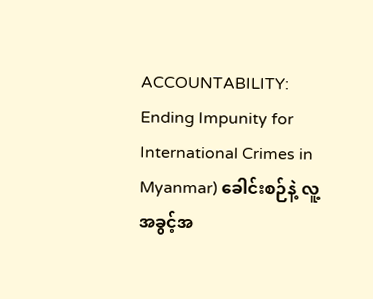ACCOUNTABILITY: Ending Impunity for International Crimes in Myanmar) ခေါင်းစဉ်နဲ့ လူ့အခွင့်အ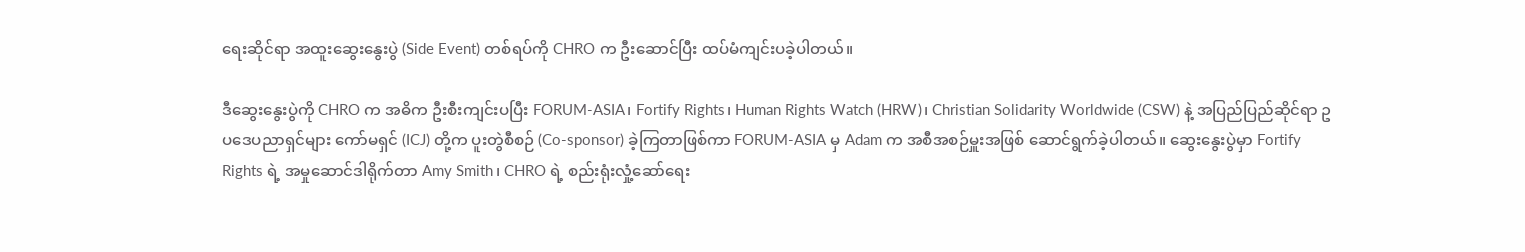ရေးဆိုင်ရာ အထူးဆွေးနွေးပွဲ (Side Event) တစ်ရပ်ကို CHRO က ဦးဆောင်ပြီး ထပ်မံကျင်းပခဲ့ပါတယ်။

ဒီဆွေးနွေးပွဲကို CHRO က အဓိက ဦးစီးကျင်းပပြီး FORUM-ASIA၊ Fortify Rights၊ Human Rights Watch (HRW)၊ Christian Solidarity Worldwide (CSW) နဲ့ အပြည်ပြည်ဆိုင်ရာ ဥပဒေပညာရှင်များ ကော်မရှင် (ICJ) တို့က ပူးတွဲစီစဉ် (Co-sponsor) ခဲ့ကြတာဖြစ်ကာ FORUM-ASIA မှ Adam က အစီအစဉ်မှူးအဖြစ် ဆောင်ရွက်ခဲ့ပါတယ်။ ဆွေးနွေးပွဲမှာ Fortify Rights ရဲ့ အမှုဆောင်ဒါရိုက်တာ Amy Smith၊ CHRO ရဲ့ စည်းရုံးလှုံ့ဆော်ရေး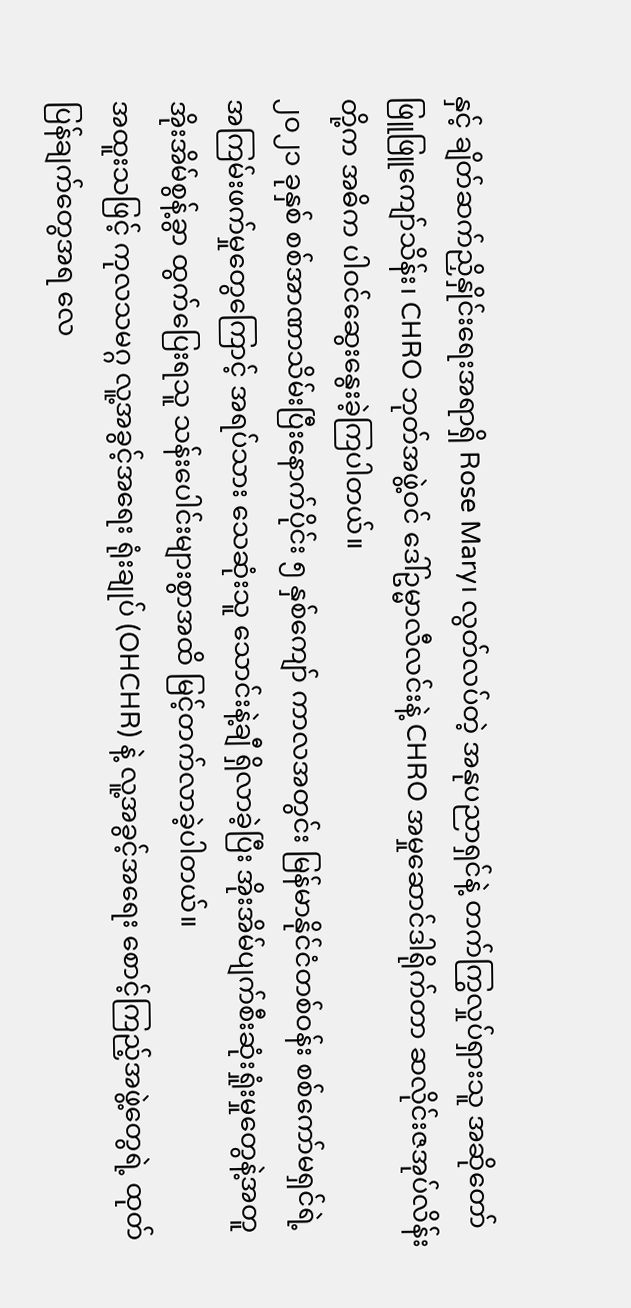နှင့် ချိတ်ဆက်ညှိနှိုင်းရေးအရာရှိ Rose Mary၊ လွတ်လပ်တဲ့ အနုပညာရှင်နဲ့ တက်ကြွလှုပ်ရှားသူ အဆိုတော် ဖြူဖြူကျော်သိန်း၊ CHRO ဘုတ်အဖွဲ့ဝင် ဒေါ်ဥမ္မာလီလင်းနဲ့ CHRO အမှုဆောင်ဒါရိုက်တာ ဆလိုင်းဇအုပ်လိန်း တို့က အဓိက ပါဝင်ဆွေးနွေးခဲ့ကြပါတယ်။
၂၀၂၁ ခုနှစ် စစ်အာဏာသိမ်းပြီးနောက်ပိုင်း ၅ နှစ်ကျော် ကာလအတွင်း မြန်မာနိုင်ငံတစ်ဝန်း စစ်ကော်မရှင်ရဲ့ အကြမ်းဖက်မှုတွေကြောင့် အရပ်သား သေဆုံးသူ သောင်းနဲ့ချီ ရှိလာခဲ့ပြီး အိုးအိမ်ပျက်စီးဆုံးရှုံးမှုတွေနဲ့အတူ အိုးအိမ်စွန့်ခွာ ထွက်ပြေးရသူ သန်းပေါင်းများစွာအထိ မြင့်တက်လာခဲ့ပါတယ်။
အထူးသဖြင့် ကုလသမဂ္ဂ လူ့အခွင့်အရေး ရုံးချုပ် (OHCHR) နဲ့ လူ့အခွင့်အရေး စောင့်ကြည့်အဖွဲ့တွေရဲ့ ထုတ်ပြန်ချက်တွေအရ လေ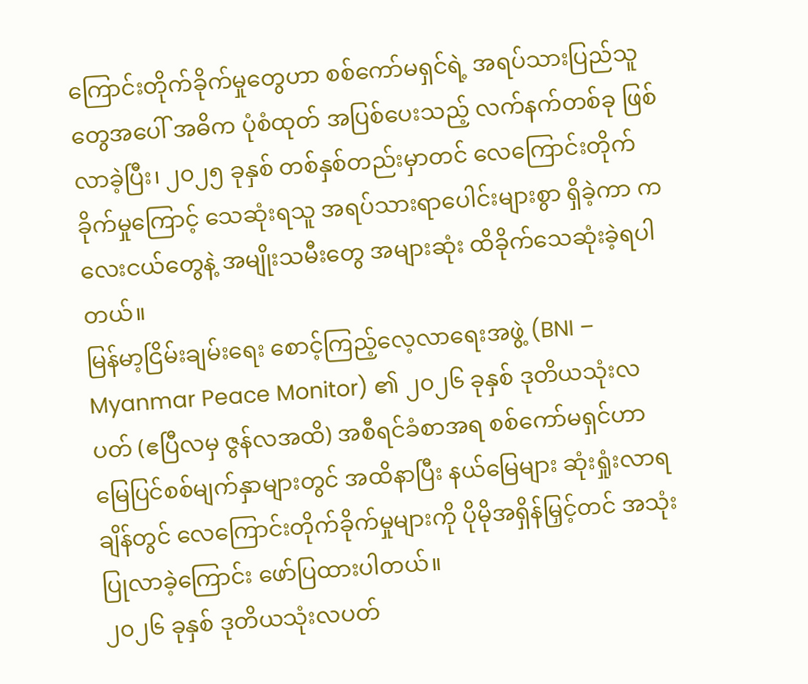ကြောင်းတိုက်ခိုက်မှုတွေဟာ စစ်ကော်မရှင်ရဲ့ အရပ်သားပြည်သူတွေအပေါ် အဓိက ပုံစံထုတ် အပြစ်ပေးသည့် လက်နက်တစ်ခု ဖြစ်လာခဲ့ပြီး၊ ၂၀၂၅ ခုနှစ် တစ်နှစ်တည်းမှာတင် လေကြောင်းတိုက်ခိုက်မှုကြောင့် သေဆုံးရသူ အရပ်သားရာပေါင်းများစွာ ရှိခဲ့ကာ ကလေးငယ်တွေနဲ့ အမျိုးသမီးတွေ အများဆုံး ထိခိုက်သေဆုံးခဲ့ရပါတယ်။
မြန်မာ့ငြိမ်းချမ်းရေး စောင့်ကြည့်လေ့လာရေးအဖွဲ့ (BNI – Myanmar Peace Monitor) ၏ ၂၀၂၆ ခုနှစ် ဒုတိယသုံးလပတ် (ဧပြီလမှ ဇွန်လအထိ) အစီရင်ခံစာအရ စစ်ကော်မရှင်ဟာ မြေပြင်စစ်မျက်နှာများတွင် အထိနာပြီး နယ်မြေများ ဆုံးရှုံးလာရချိန်တွင် လေကြောင်းတိုက်ခိုက်မှုများကို ပိုမိုအရှိန်မြှင့်တင် အသုံးပြုလာခဲ့ကြောင်း ဖော်ပြထားပါတယ်။
၂၀၂၆ ခုနှစ် ဒုတိယသုံးလပတ်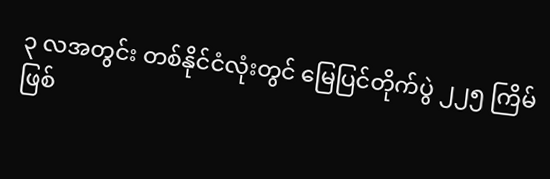၃ လအတွင်း တစ်နိုင်ငံလုံးတွင် မြေပြင်တိုက်ပွဲ ၂၂၅ ကြိမ် ဖြစ်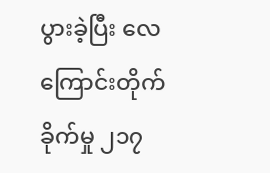ပွားခဲ့ပြီး လေကြောင်းတိုက်ခိုက်မှု ၂၁၇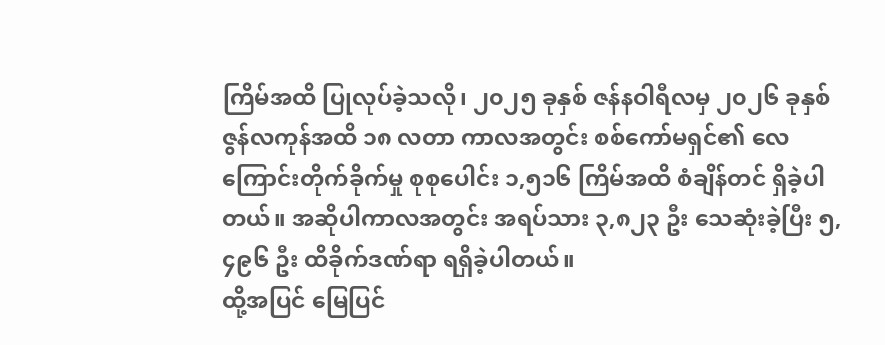ကြိမ်အထိ ပြုလုပ်ခဲ့သလို၊ ၂၀၂၅ ခုနှစ် ဇန်နဝါရီလမှ ၂၀၂၆ ခုနှစ် ဇွန်လကုန်အထိ ၁၈ လတာ ကာလအတွင်း စစ်ကော်မရှင်၏ လေကြောင်းတိုက်ခိုက်မှု စုစုပေါင်း ၁,၅၁၆ ကြိမ်အထိ စံချိန်တင် ရှိခဲ့ပါတယ်။ အဆိုပါကာလအတွင်း အရပ်သား ၃,၈၂၃ ဦး သေဆုံးခဲ့ပြီး ၅,၄၉၆ ဦး ထိခိုက်ဒဏ်ရာ ရရှိခဲ့ပါတယ်။
ထို့အပြင် မြေပြင်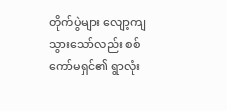တိုက်ပွဲများ လျော့ကျသွားသော်လည်း စစ်ကော်မရှင်၏ ရွာလုံး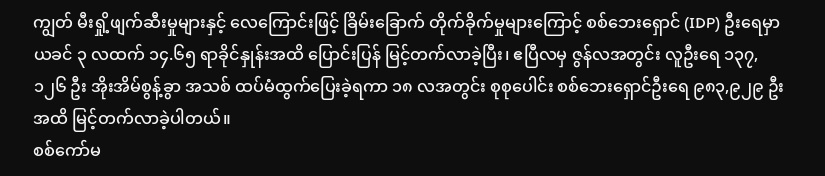ကျွတ် မီးရှို့ဖျက်ဆီးမှုများနှင့် လေကြောင်းဖြင့် ခြိမ်းခြောက် တိုက်ခိုက်မှုများကြောင့် စစ်ဘေးရှောင် (IDP) ဦးရေမှာ ယခင် ၃ လထက် ၁၄.၆၅ ရာခိုင်နှုန်းအထိ ပြောင်းပြန် မြင့်တက်လာခဲ့ပြီး၊ ဧပြီလမှ ဇွန်လအတွင်း လူဦးရေ ၁၃၇,၁၂၆ ဦး အိုးအိမ်စွန့်ခွာ အသစ် ထပ်မံထွက်ပြေးခဲ့ရကာ ၁၈ လအတွင်း စုစုပေါင်း စစ်ဘေးရှောင်ဦးရေ ၉၈၃,၉၂၉ ဦးအထိ မြင့်တက်လာခဲ့ပါတယ်။
စစ်ကော်မ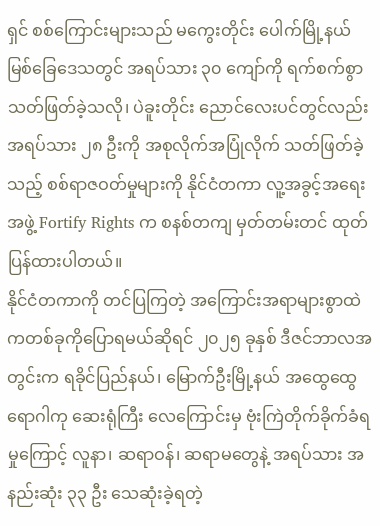ရှင် စစ်ကြောင်းများသည် မကွေးတိုင်း ပေါက်မြို့နယ် မြစ်ခြေဒေသတွင် အရပ်သား ၃၀ ကျော်ကို ရက်စက်စွာ သတ်ဖြတ်ခဲ့သလို၊ ပဲခူးတိုင်း ညောင်လေးပင်တွင်လည်း အရပ်သား ၂၈ ဦးကို အစုလိုက်အပြုံလိုက် သတ်ဖြတ်ခဲ့သည့် စစ်ရာဇဝတ်မှုများကို နိုင်ငံတကာ လူ့အခွင့်အရေးအဖွဲ့ Fortify Rights က စနစ်တကျ မှတ်တမ်းတင် ထုတ်ပြန်ထားပါတယ်။
နိုင်ငံတကာကို တင်ပြကြတဲ့ အကြောင်းအရာများစွာထဲကတစ်ခုကိုပြောရမယ်ဆိုရင် ၂၀၂၅ ခုနှစ် ဒီဇင်ဘာလအတွင်းက ရခိုင်ပြည်နယ်၊ မြောက်ဦးမြို့နယ် အထွေထွေရောဂါကု ဆေးရုံကြီး လေကြောင်းမှ ဗုံးကြဲတိုက်ခိုက်ခံရမှုကြောင့် လူနာ၊ ဆရာဝန်၊ ဆရာမတွေနဲ့ အရပ်သား အနည်းဆုံး ၃၃ ဦး သေဆုံးခဲ့ရတဲ့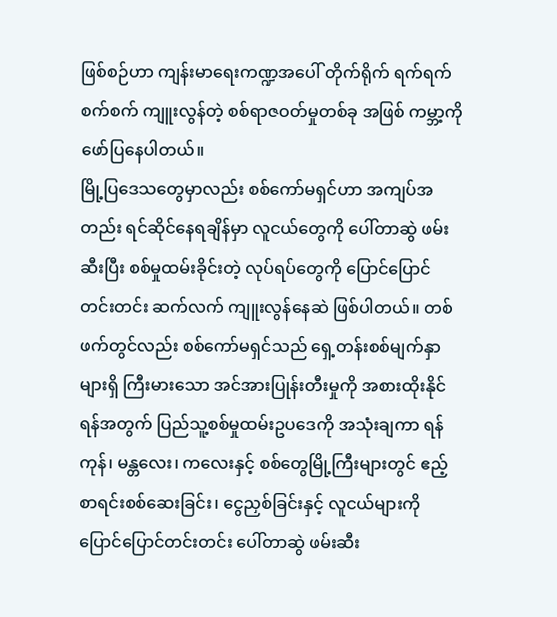ဖြစ်စဉ်ဟာ ကျန်းမာရေးကဏ္ဍအပေါ် တိုက်ရိုက် ရက်ရက်စက်စက် ကျူးလွန်တဲ့ စစ်ရာဇဝတ်မှုတစ်ခု အဖြစ် ကမ္ဘာ့ကို ဖော်ပြနေပါတယ်။
မြို့ပြဒေသတွေမှာလည်း စစ်ကော်မရှင်ဟာ အကျပ်အတည်း ရင်ဆိုင်နေရချိန်မှာ လူငယ်တွေကို ပေါ်တာဆွဲ ဖမ်းဆီးပြီး စစ်မှုထမ်းခိုင်းတဲ့ လုပ်ရပ်တွေကို ပြောင်ပြောင်တင်းတင်း ဆက်လက် ကျူးလွန်နေဆဲ ဖြစ်ပါတယ်။ တစ်ဖက်တွင်လည်း စစ်ကော်မရှင်သည် ရှေ့တန်းစစ်မျက်နှာများရှိ ကြီးမားသော အင်အားပြုန်းတီးမှုကို အစားထိုးနိုင်ရန်အတွက် ပြည်သူ့စစ်မှုထမ်းဥပဒေကို အသုံးချကာ ရန်ကုန်၊ မန္တလေး၊ ကလေးနှင့် စစ်တွေမြို့ကြီးများတွင် ဧည့်စာရင်းစစ်ဆေးခြင်း၊ ငွေညှစ်ခြင်းနှင့် လူငယ်များကို ပြောင်ပြောင်တင်းတင်း ပေါ်တာဆွဲ ဖမ်းဆီး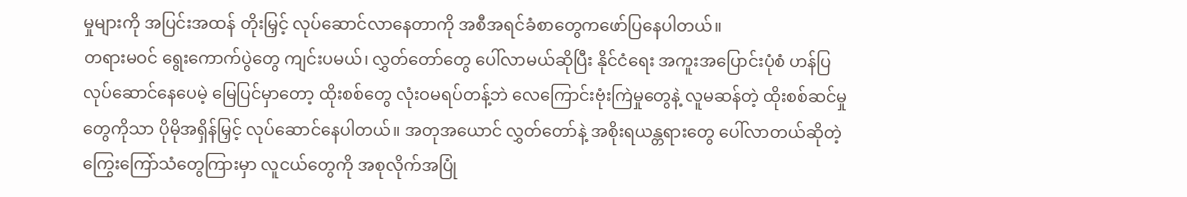မှုများကို အပြင်းအထန် တိုးမြှင့် လုပ်ဆောင်လာနေတာကို အစီအရင်ခံစာတွေကဖော်ပြနေပါတယ်။
တရားမဝင် ရွေးကောက်ပွဲတွေ ကျင်းပမယ်၊ လွှတ်တော်တွေ ပေါ်လာမယ်ဆိုပြီး နိုင်ငံရေး အကူးအပြောင်းပုံစံ ဟန်ပြလုပ်ဆောင်နေပေမဲ့ မြေပြင်မှာတော့ ထိုးစစ်တွေ လုံးဝမရပ်တန့်ဘဲ လေကြောင်းဗုံးကြဲမှုတွေနဲ့ လူမဆန်တဲ့ ထိုးစစ်ဆင်မှုတွေကိုသာ ပိုမိုအရှိန်မြှင့် လုပ်ဆောင်နေပါတယ်။ အတုအယောင် လွှတ်တော်နဲ့ အစိုးရယန္တရားတွေ ပေါ်လာတယ်ဆိုတဲ့ ကြွေးကြော်သံတွေကြားမှာ လူငယ်တွေကို အစုလိုက်အပြုံ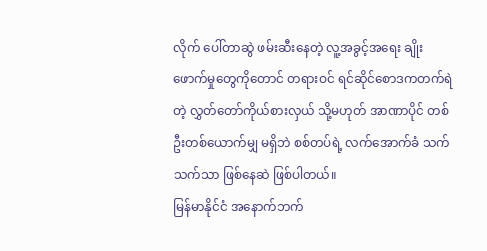လိုက် ပေါ်တာဆွဲ ဖမ်းဆီးနေတဲ့ လူ့အခွင့်အရေး ချိုးဖောက်မှုတွေကိုတောင် တရားဝင် ရင်ဆိုင်စောဒကတက်ရဲတဲ့ လွှတ်တော်ကိုယ်စားလှယ် သို့မဟုတ် အာဏာပိုင် တစ်ဦးတစ်ယောက်မျှ မရှိဘဲ စစ်တပ်ရဲ့ လက်အောက်ခံ သက်သက်သာ ဖြစ်နေဆဲ ဖြစ်ပါတယ်။
မြန်မာနိုင်ငံ အနောက်ဘက်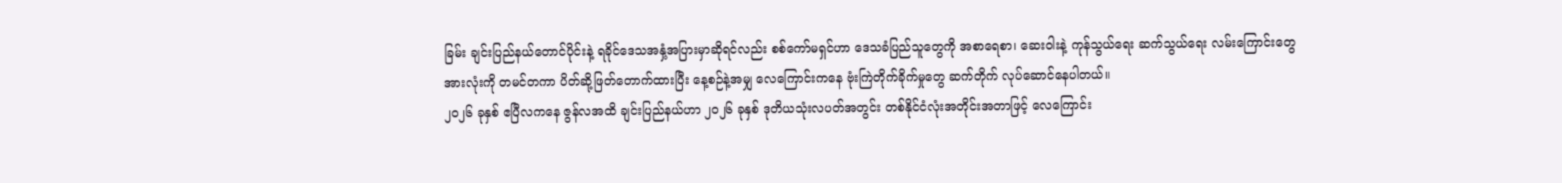ခြမ်း ချင်းပြည်နယ်တောင်ပိုင်းနဲ့ ရခိုင်ဒေသအနှံ့အပြားမှာဆိုရင်လည်း စစ်ကော်မရှင်ဟာ ဒေသခံပြည်သူတွေကို အစာရေစာ၊ ဆေးဝါးနဲ့ ကုန်သွယ်ရေး ဆက်သွယ်ရေး လမ်းကြောင်းတွေ အားလုံးကို တမင်တကာ ပိတ်ဆို့ဖြတ်တောက်ထားပြီး နေ့စဉ်နဲ့အမျှ လေကြောင်းကနေ ဗုံးကြဲတိုက်ခိုက်မှုတွေ ဆက်တိုက် လုပ်ဆောင်နေပါတယ်။
၂၀၂၆ ခုနှစ် ဧပြီလကနေ ဇွန်လအထိ ချင်းပြည်နယ်ဟာ ၂၀၂၆ ခုနှစ် ဒုတိယသုံးလပတ်အတွင်း တစ်နိုင်ငံလုံးအတိုင်းအတာဖြင့် လေကြောင်း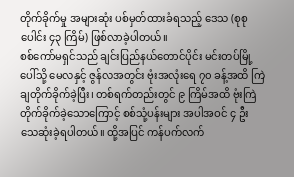တိုက်ခိုက်မှု အများဆုံး ပစ်မှတ်ထားခံရသည့် ဒေသ (စုစုပေါင်း ၄၃ ကြိမ်) ဖြစ်လာခဲ့ပါတယ်။
စစ်ကော်မရှင်သည် ချင်းပြည်နယ်တောင်ပိုင်း မင်းတပ်မြို့ပေါ်သို့ မေလနှင့် ဇွန်လအတွင်း ဗုံးအလုံးရေ ၇၀ ခန့်အထိ ကြဲချတိုက်ခိုက်ခဲ့ပြီး၊ တစ်ရက်တည်းတွင် ၉ ကြိမ်အထိ ဗုံးကြဲတိုက်ခိုက်ခဲ့သောကြောင့် စစ်သုံ့ပန်းများ အပါအဝင် ၄ ဦး သေဆုံးခဲ့ရပါတယ်။ ထို့အပြင် ကန်ပက်လက်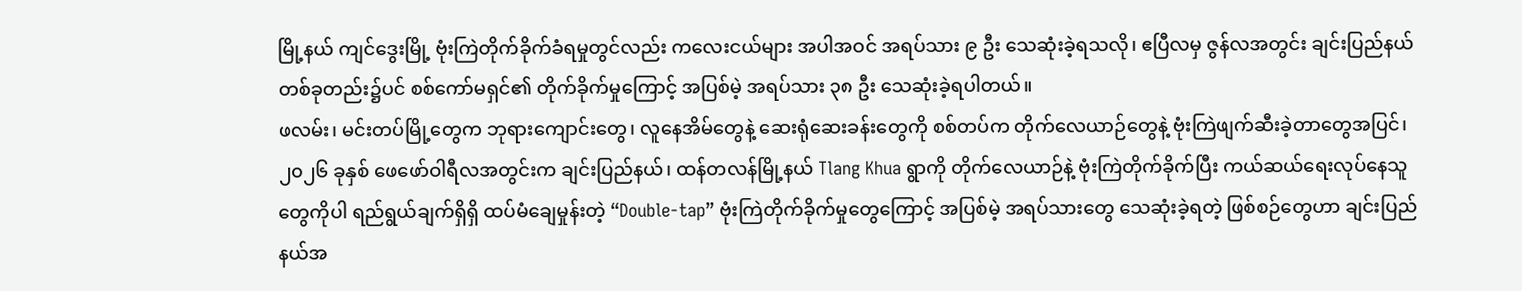မြို့နယ် ကျင်ဒွေးမြို့ ဗုံးကြဲတိုက်ခိုက်ခံရမှုတွင်လည်း ကလေးငယ်များ အပါအဝင် အရပ်သား ၉ ဦး သေဆုံးခဲ့ရသလို၊ ဧပြီလမှ ဇွန်လအတွင်း ချင်းပြည်နယ်တစ်ခုတည်း၌ပင် စစ်ကော်မရှင်၏ တိုက်ခိုက်မှုကြောင့် အပြစ်မဲ့ အရပ်သား ၃၈ ဦး သေဆုံးခဲ့ရပါတယ်။
ဖလမ်း၊ မင်းတပ်မြို့တွေက ဘုရားကျောင်းတွေ၊ လူနေအိမ်တွေနဲ့ ဆေးရုံဆေးခန်းတွေကို စစ်တပ်က တိုက်လေယာဉ်တွေနဲ့ ဗုံးကြဲဖျက်ဆီးခဲ့တာတွေအပြင်၊ ၂၀၂၆ ခုနှစ် ဖေဖော်ဝါရီလအတွင်းက ချင်းပြည်နယ်၊ ထန်တလန်မြို့နယ် Tlang Khua ရွာကို တိုက်လေယာဉ်နဲ့ ဗုံးကြဲတိုက်ခိုက်ပြီး ကယ်ဆယ်ရေးလုပ်နေသူတွေကိုပါ ရည်ရွယ်ချက်ရှိရှိ ထပ်မံချေမှုန်းတဲ့ “Double-tap” ဗုံးကြဲတိုက်ခိုက်မှုတွေကြောင့် အပြစ်မဲ့ အရပ်သားတွေ သေဆုံးခဲ့ရတဲ့ ဖြစ်စဉ်တွေဟာ ချင်းပြည်နယ်အ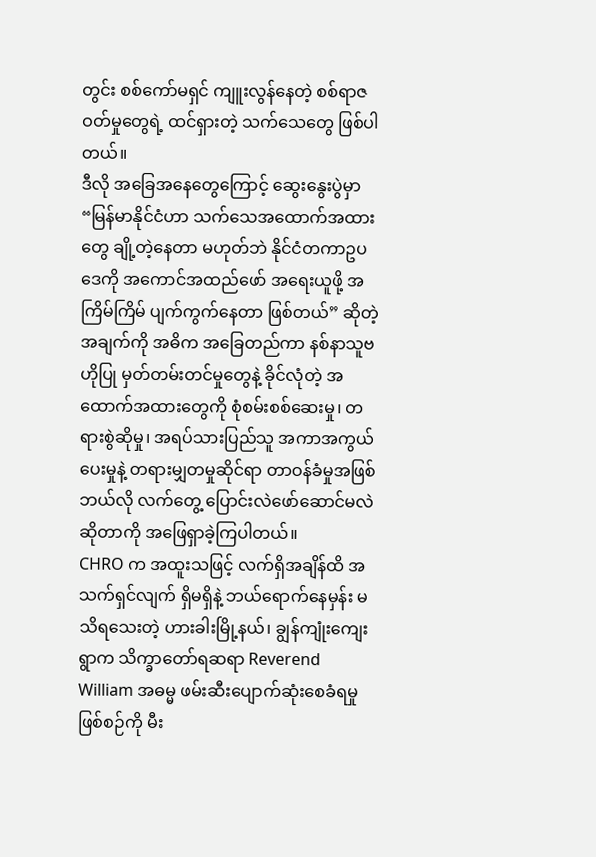တွင်း စစ်ကော်မရှင် ကျူးလွန်နေတဲ့ စစ်ရာဇဝတ်မှုတွေရဲ့ ထင်ရှားတဲ့ သက်သေတွေ ဖြစ်ပါတယ်။
ဒီလို အခြေအနေတွေကြောင့် ဆွေးနွေးပွဲမှာ “မြန်မာနိုင်ငံဟာ သက်သေအထောက်အထားတွေ ချို့တဲ့နေတာ မဟုတ်ဘဲ နိုင်ငံတကာဥပဒေကို အကောင်အထည်ဖော် အရေးယူဖို့ အကြိမ်ကြိမ် ပျက်ကွက်နေတာ ဖြစ်တယ်” ဆိုတဲ့ အချက်ကို အဓိက အခြေတည်ကာ နစ်နာသူဗဟိုပြု မှတ်တမ်းတင်မှုတွေနဲ့ ခိုင်လုံတဲ့ အထောက်အထားတွေကို စုံစမ်းစစ်ဆေးမှု၊ တရားစွဲဆိုမှု၊ အရပ်သားပြည်သူ အကာအကွယ်ပေးမှုနဲ့ တရားမျှတမှုဆိုင်ရာ တာဝန်ခံမှုအဖြစ် ဘယ်လို လက်တွေ့ ပြောင်းလဲဖော်ဆောင်မလဲဆိုတာကို အဖြေရှာခဲ့ကြပါတယ်။
CHRO က အထူးသဖြင့် လက်ရှိအချိန်ထိ အသက်ရှင်လျက် ရှိမရှိနဲ့ ဘယ်ရောက်နေမှန်း မသိရသေးတဲ့ ဟားခါးမြို့နယ်၊ ချွန်ကျုံးကျေးရွာက သိက္ခာတော်ရဆရာ Reverend William အဓမ္မ ဖမ်းဆီးပျောက်ဆုံးစေခံရမှု ဖြစ်စဉ်ကို မီး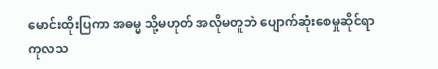မောင်းထိုးပြကာ အဓမ္မ သို့မဟုတ် အလိုမတူဘဲ ပျောက်ဆုံးစေမှုဆိုင်ရာ ကုလသ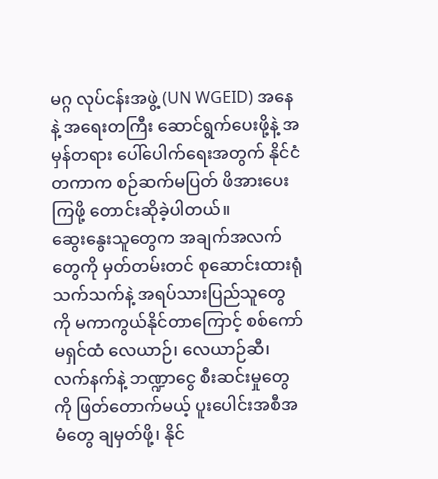မဂ္ဂ လုပ်ငန်းအဖွဲ့ (UN WGEID) အနေနဲ့ အရေးတကြီး ဆောင်ရွက်ပေးဖို့နဲ့ အမှန်တရား ပေါ်ပေါက်ရေးအတွက် နိုင်ငံတကာက စဉ်ဆက်မပြတ် ဖိအားပေးကြဖို့ တောင်းဆိုခဲ့ပါတယ်။
ဆွေးနွေးသူတွေက အချက်အလက်တွေကို မှတ်တမ်းတင် စုဆောင်းထားရုံသက်သက်နဲ့ အရပ်သားပြည်သူတွေကို မကာကွယ်နိုင်တာကြောင့် စစ်ကော်မရှင်ထံ လေယာဉ်၊ လေယာဉ်ဆီ၊ လက်နက်နဲ့ ဘဏ္ဍာငွေ စီးဆင်းမှုတွေကို ဖြတ်တောက်မယ့် ပူးပေါင်းအစီအမံတွေ ချမှတ်ဖို့၊ နိုင်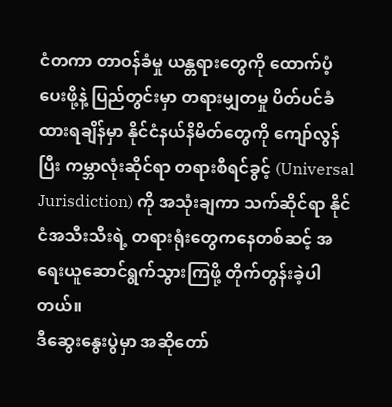ငံတကာ တာဝန်ခံမှု ယန္တရားတွေကို ထောက်ပံ့ပေးဖို့နဲ့ ပြည်တွင်းမှာ တရားမျှတမှု ပိတ်ပင်ခံထားရချိန်မှာ နိုင်ငံနယ်နိမိတ်တွေကို ကျော်လွန်ပြီး ကမ္ဘာလုံးဆိုင်ရာ တရားစီရင်ခွင့် (Universal Jurisdiction) ကို အသုံးချကာ သက်ဆိုင်ရာ နိုင်ငံအသီးသီးရဲ့ တရားရုံးတွေကနေတစ်ဆင့် အရေးယူဆောင်ရွက်သွားကြဖို့ တိုက်တွန်းခဲ့ပါတယ်။
ဒီဆွေးနွေးပွဲမှာ အဆိုတော်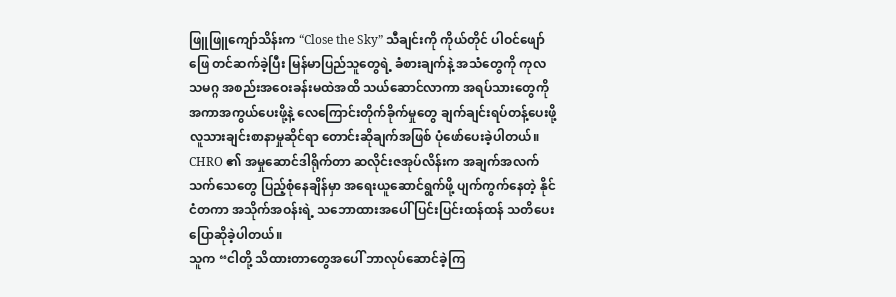ဖြူဖြူကျော်သိန်းက “Close the Sky” သီချင်းကို ကိုယ်တိုင် ပါဝင်ဖျော်ဖြေ တင်ဆက်ခဲ့ပြီး မြန်မာပြည်သူတွေရဲ့ ခံစားချက်နဲ့ အသံတွေကို ကုလသမဂ္ဂ အစည်းအဝေးခန်းမထဲအထိ သယ်ဆောင်လာကာ အရပ်သားတွေကို အကာအကွယ်ပေးဖို့နဲ့ လေကြောင်းတိုက်ခိုက်မှုတွေ ချက်ချင်းရပ်တန့်ပေးဖို့ လူသားချင်းစာနာမှုဆိုင်ရာ တောင်းဆိုချက်အဖြစ် ပုံဖော်ပေးခဲ့ပါတယ်။
CHRO ၏ အမှုဆောင်ဒါရိုက်တာ ဆလိုင်းဇအုပ်လိန်းက အချက်အလက် သက်သေတွေ ပြည့်စုံနေချိန်မှာ အရေးယူဆောင်ရွက်ဖို့ ပျက်ကွက်နေတဲ့ နိုင်ငံတကာ အသိုက်အဝန်းရဲ့ သဘောထားအပေါ် ပြင်းပြင်းထန်ထန် သတိပေး ပြောဆိုခဲ့ပါတယ်။
သူက “ငါတို့ သိထားတာတွေအပေါ် ဘာလုပ်ဆောင်ခဲ့ကြ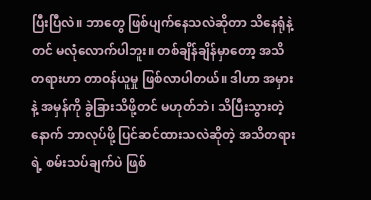ပြီးပြီလဲ။ ဘာတွေ ဖြစ်ပျက်နေသလဲဆိုတာ သိနေရုံနဲ့တင် မလုံလောက်ပါဘူး။ တစ်ချိန်ချိန်မှာတော့ အသိတရားဟာ တာဝန်ယူမှု ဖြစ်လာပါတယ်။ ဒါဟာ အမှားနဲ့ အမှန်ကို ခွဲခြားသိဖို့တင် မဟုတ်ဘဲ၊ သိပြီးသွားတဲ့နောက် ဘာလုပ်ဖို့ ပြင်ဆင်ထားသလဲဆိုတဲ့ အသိတရားရဲ့ စမ်းသပ်ချက်ပဲ ဖြစ်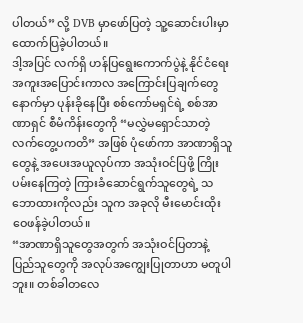ပါတယ်” လို့ DVB မှာဖော်ပြတဲ့ သူ့ဆောင်းပါးမှာ ထောက်ပြခဲ့ပါတယ်။
ဒါ့အပြင် လက်ရှိ ဟန်ပြရွေးကောက်ပွဲနဲ့ နိုင်ငံရေး အကူးအပြောင်းကာလ အကြောင်းပြချက်တွေနောက်မှာ ပုန်းခိုနေပြီး စစ်ကော်မရှင်ရဲ့ စစ်အာဏာရှင် စီမံကိန်းတွေကို “မလွှဲမရှောင်သာတဲ့ လက်တွေ့ပကတိ” အဖြစ် ပုံဖော်ကာ အာဏာရှိသူတွေနဲ့ အပေးအယူလုပ်ကာ အသုံးဝင်ပြဖို့ ကြိုးပမ်းနေကြတဲ့ ကြားခံဆောင်ရွက်သူတွေရဲ့ သဘောထားကိုလည်း သူက အခုလို မီးမောင်းထိုး ဝေဖန်ခဲ့ပါတယ်။
“အာဏာရှိသူတွေအတွက် အသုံးဝင်ပြတာနဲ့ ပြည်သူတွေကို အလုပ်အကျွေးပြုတာဟာ မတူပါဘူး။ တစ်ခါတလေ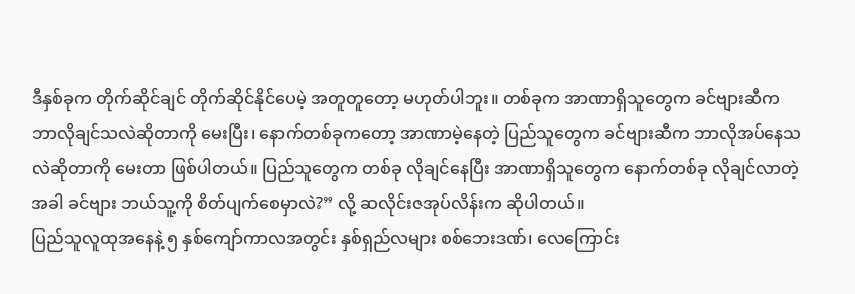ဒီနှစ်ခုက တိုက်ဆိုင်ချင် တိုက်ဆိုင်နိုင်ပေမဲ့ အတူတူတော့ မဟုတ်ပါဘူး။ တစ်ခုက အာဏာရှိသူတွေက ခင်ဗျားဆီက ဘာလိုချင်သလဲဆိုတာကို မေးပြီး၊ နောက်တစ်ခုကတော့ အာဏာမဲ့နေတဲ့ ပြည်သူတွေက ခင်ဗျားဆီက ဘာလိုအပ်နေသလဲဆိုတာကို မေးတာ ဖြစ်ပါတယ်။ ပြည်သူတွေက တစ်ခု လိုချင်နေပြီး အာဏာရှိသူတွေက နောက်တစ်ခု လိုချင်လာတဲ့အခါ ခင်ဗျား ဘယ်သူ့ကို စိတ်ပျက်စေမှာလဲ?” လို့ ဆလိုင်းဇအုပ်လိန်းက ဆိုပါတယ်။
ပြည်သူလူထုအနေနဲ့ ၅ နှစ်ကျော်ကာလအတွင်း နှစ်ရှည်လများ စစ်ဘေးဒဏ်၊ လေကြောင်း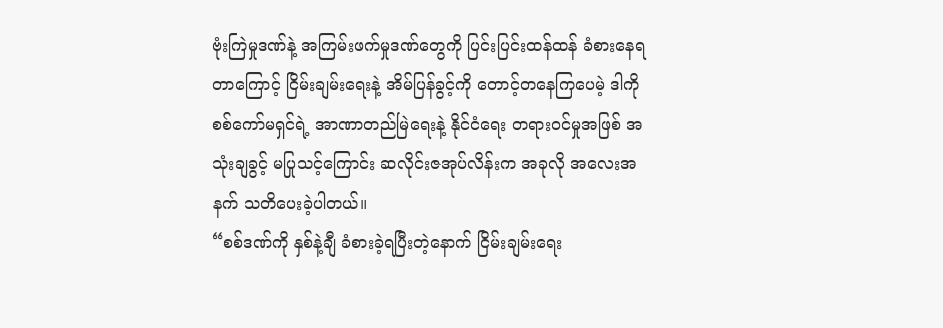ဗုံးကြဲမှုဒဏ်နဲ့ အကြမ်းဖက်မှုဒဏ်တွေကို ပြင်းပြင်းထန်ထန် ခံစားနေရတာကြောင့် ငြိမ်းချမ်းရေးနဲ့ အိမ်ပြန်ခွင့်ကို တောင့်တနေကြပေမဲ့ ဒါကို စစ်ကော်မရှင်ရဲ့ အာဏာတည်မြဲရေးနဲ့ နိုင်ငံရေး တရားဝင်မှုအဖြစ် အသုံးချခွင့် မပြုသင့်ကြောင်း ဆလိုင်းဇအုပ်လိန်းက အခုလို အလေးအနက် သတိပေးခဲ့ပါတယ်။
“စစ်ဒဏ်ကို နှစ်နဲ့ချီ ခံစားခဲ့ရပြီးတဲ့နောက် ငြိမ်းချမ်းရေး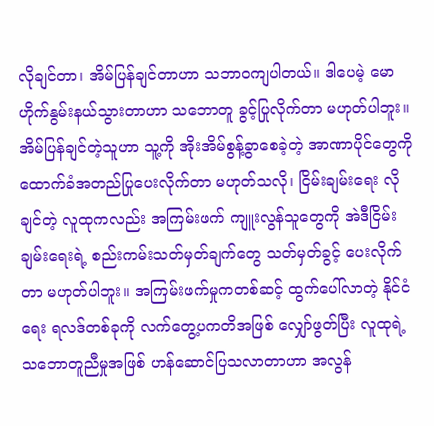လိုချင်တာ၊ အိမ်ပြန်ချင်တာဟာ သဘာဝကျပါတယ်။ ဒါပေမဲ့ မောဟိုက်နွမ်းနယ်သွားတာဟာ သဘောတူ ခွင့်ပြုလိုက်တာ မဟုတ်ပါဘူး။ အိမ်ပြန်ချင်တဲ့သူဟာ သူ့ကို အိုးအိမ်စွန့်ခွာစေခဲ့တဲ့ အာဏာပိုင်တွေကို ထောက်ခံအတည်ပြုပေးလိုက်တာ မဟုတ်သလို၊ ငြိမ်းချမ်းရေး လိုချင်တဲ့ လူထုကလည်း အကြမ်းဖက် ကျူးလွန်သူတွေကို အဲဒီငြိမ်းချမ်းရေးရဲ့ စည်းကမ်းသတ်မှတ်ချက်တွေ သတ်မှတ်ခွင့် ပေးလိုက်တာ မဟုတ်ပါဘူး။ အကြမ်းဖက်မှုကတစ်ဆင့် ထွက်ပေါ်လာတဲ့ နိုင်ငံရေး ရလဒ်တစ်ခုကို လက်တွေ့ပကတိအဖြစ် လျှော်ဖွတ်ပြီး လူထုရဲ့ သဘောတူညီမှုအဖြစ် ဟန်ဆောင်ပြသလာတာဟာ အလွန်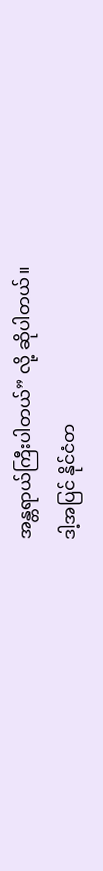အန္တရာယ်ကြီးပါတယ်” လို့ ဆိုပါတယ်။
ဒါ့အပြင် နိုင်ငံတ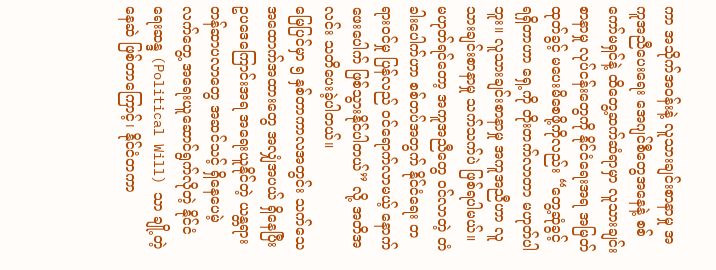ကာ အသိုက်အဝန်းနဲ့ လူသားချင်းစာနာမှု အကူအညီပေးရေး အေဂျင်စီတွေအနေနဲ့ စစ်ကော်မရှင်နဲ့ ထိတွေ့ဆက်ဆံရာမှာ လူသားချင်းစာနာမှု လုပ်ငန်းတွေကို နိုင်ငံရေးအရ အမြတ်ထုတ်ခွင့် မပေးမိစေဖို့ကိုလည်း “တွေ့ဆုံခွင့် ရရှိတာဟာ ရှေ့ကို တိုးတက်လာတာ မဟုတ်ပါဘူး။ လူသားချင်းစာနာမှု အကူအညီဟာ လူသားချင်းစာနာမှု သက်သက်ပဲ ဖြစ်ရပါမယ်။ မဟုတ်ရင်တော့ အကူအညီတွေ ဝင်လာတဲ့ တံခါးပေါက်ဟာ စစ်တပ်အတွက် နိုင်ငံရေး တရားဝင်မှု ပြန်လည် ဝင်ရောက်လာမယ့် နောက်ဖေးပေါက် ဖြစ်သွားနိုင်ပါတယ်” လို့ အတိအလင်း သတိပေးခဲ့ပါတယ်။
မြေပြင်မှာ ၅ နှစ်တာကာလအတွင်း သက်သေအထောက်အထားတွေ အလျှံအပယ် ရှိနေပြီး ဥပဒေကြောင်းအရ အရေးယူနိုင်တဲ့ ယန္တရား တန်ဆာပလာတွေ အဆင်သင့် ရှိနေပေမဲ့ လက်တွေ့ အရေးယူဆောင်ရွက်လိုတဲ့ နိုင်ငံရေးဆန္ဒ (Political Will) သာ ချို့တဲ့နေဆဲ ဖြစ်တာကြောင့်၊ နိုင်ငံတကာ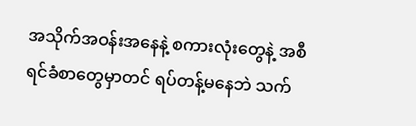အသိုက်အဝန်းအနေနဲ့ စကားလုံးတွေနဲ့ အစီရင်ခံစာတွေမှာတင် ရပ်တန့်မနေဘဲ သက်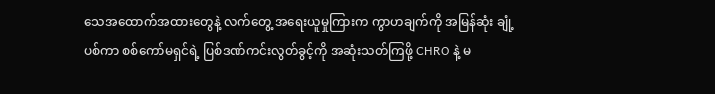သေအထောက်အထားတွေနဲ့ လက်တွေ့ အရေးယူမှုကြားက ကွာဟချက်ကို အမြန်ဆုံး ချုံ့ပစ်ကာ စစ်ကော်မရှင်ရဲ့ ပြစ်ဒဏ်ကင်းလွတ်ခွင့်ကို အဆုံးသတ်ကြဖို့ CHRO နဲ့ မ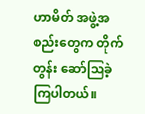ဟာမိတ် အဖွဲ့အစည်းတွေက တိုက်တွန်း ဆော်ဩခဲ့ကြပါတယ်။